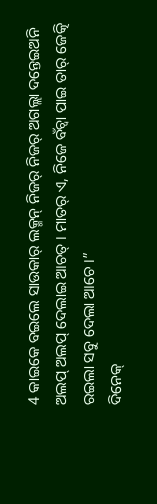4 କାଇକେ ବଇଲେ ସାଉକାର୍ ଲକ୍ମନ୍ ନିଜର୍ ନିଜର୍ ଅଗଲ୍ଲା ଦନ୍ତେଇଅନି ଅଲପ୍ ଅଲପ୍ ଦେଲାଇ ଆଚତ୍ । ମାତର୍ ଏ, ନିଜେ ବଁଚ୍ବା ପାଇ ତାର୍ ଜେତ୍କି ରଇଲା ସବୁ ଦେଲା ଆଚେ ।”
ଦିନେକ୍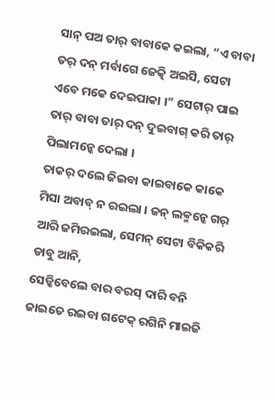ସାନ୍ ପଅ ତାର୍ ବାବାକେ କଇଲା, “ଏ ବାବା ତର୍ ଦନ୍ ମର୍ବାଗେ ଜେତ୍କି ଅଇସି, ସେଟା ଏବେ ମକେ ଦେଇପାକା ।” ସେଟାର୍ ପାଇ ତାର୍ ବାବା ତାର୍ ଦନ୍ ଦୁଇବାଗ୍ କରି ତାର୍ ପିଲାମନ୍କେ ଦେଲା ।
ତାକର୍ ଦଲେ ଜିଇବା କାଇବାକେ କାକେ ମିସା ଅବାବ୍ ନ ରଇଲା । ଜନ୍ ଲକ୍ମନ୍କେ ଗର୍ ଆରି ଜମିରଇଲା, ସେମନ୍ ସେଟା ବିକିକରି ଡାବୁ ଆନି,
ସେଡ୍କିବେଲେ ବାର ବରସ୍ ଦାରି ବନି ଜାଇତେ ରଇବା ଗଟେକ୍ ରଗିନି ମାଇଜି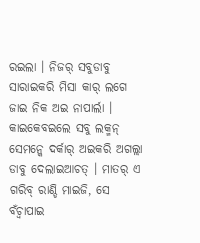ରଇଲା । ନିଜର୍ ସବୁଡାବୁ ସାରାଇକରି ମିସା କାର୍ ଲଗେ ଜାଇ ନିକ ଅଇ ନାପାର୍ଲା ।
କାଇକେବଇଲେ ସବୁ ଲକ୍ମନ୍ ସେମନ୍କେ ଦର୍କାର୍ ଅଇକରି ଅଗଲ୍ଲା ଡାବୁ ଦେଲାଇଆଚତ୍ । ମାତର୍ ଏ ଗରିବ୍ ରାଣ୍ଡି ମାଇଜି, ସେ ବଁଚ୍ବାପାଇ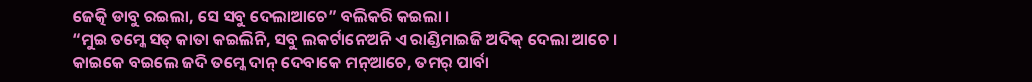ଜେତ୍କି ଡାବୁ ରଇଲା, ସେ ସବୁ ଦେଲାଆଚେ” ବଲିକରି କଇଲା ।
“ମୁଇ ତମ୍କେ ସତ୍ କାତା କଇଲିନି, ସବୁ ଲକର୍ଟାନେଅନି ଏ ରାଣ୍ଡିମାଇଜି ଅଦିକ୍ ଦେଲା ଆଚେ ।
କାଇକେ ବଇଲେ ଜଦି ତମ୍କେ ଦାନ୍ ଦେବାକେ ମନ୍ଆଚେ, ତମର୍ ପାର୍ବା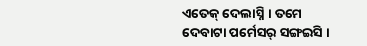ଏତେକ୍ ଦେଲାସ୍ନି । ତମେ ଦେବାଟା ପର୍ମେସର୍ ସଙ୍ଗଇସି ।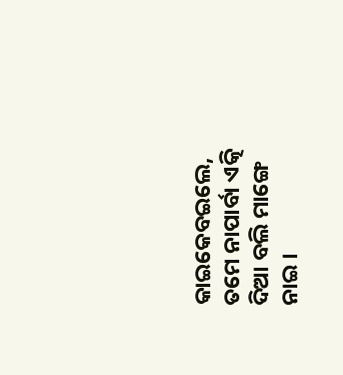କାଇକେବଇଲେ, ତମେ ନାପାର୍ବା ଏତ୍କି ଦିଆ ବଲି ମାଙ୍ଗେ ନାଇ ।